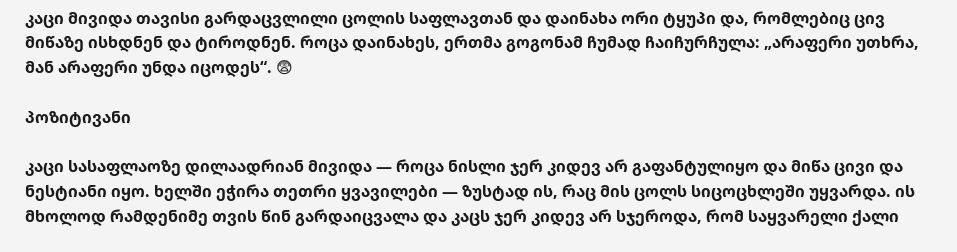კაცი მივიდა თავისი გარდაცვლილი ცოლის საფლავთან და დაინახა ორი ტყუპი და, რომლებიც ცივ მიწაზე ისხდნენ და ტიროდნენ. როცა დაინახეს, ერთმა გოგონამ ჩუმად ჩაიჩურჩულა: „არაფერი უთხრა, მან არაფერი უნდა იცოდეს“. 😨

პოზიტივანი

კაცი სასაფლაოზე დილაადრიან მივიდა — როცა ნისლი ჯერ კიდევ არ გაფანტულიყო და მიწა ცივი და ნესტიანი იყო. ხელში ეჭირა თეთრი ყვავილები — ზუსტად ის, რაც მის ცოლს სიცოცხლეში უყვარდა. ის მხოლოდ რამდენიმე თვის წინ გარდაიცვალა და კაცს ჯერ კიდევ არ სჯეროდა, რომ საყვარელი ქალი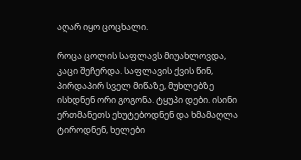აღარ იყო ცოცხალი.

როცა ცოლის საფლავს მიუახლოვდა, კაცი შეჩერდა. საფლავის ქვის წინ, პირდაპირ სველ მიწაზე, მუხლებზე ისხდნენ ორი გოგონა. ტყუპი დები. ისინი ერთმანეთს ეხუტებოდნენ და ხმამაღლა ტიროდნენ, ხელები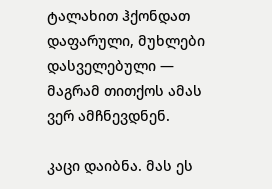ტალახით ჰქონდათ დაფარული, მუხლები დასველებული — მაგრამ თითქოს ამას ვერ ამჩნევდნენ.

კაცი დაიბნა. მას ეს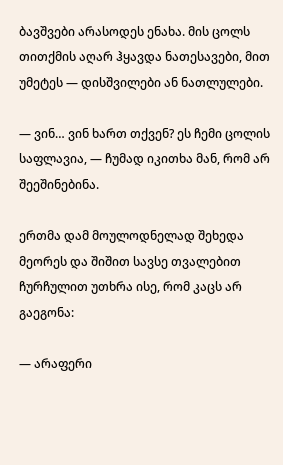ბავშვები არასოდეს ენახა. მის ცოლს თითქმის აღარ ჰყავდა ნათესავები, მით უმეტეს — დისშვილები ან ნათლულები.

— ვინ… ვინ ხართ თქვენ? ეს ჩემი ცოლის საფლავია, — ჩუმად იკითხა მან, რომ არ შეეშინებინა.

ერთმა დამ მოულოდნელად შეხედა მეორეს და შიშით სავსე თვალებით ჩურჩულით უთხრა ისე, რომ კაცს არ გაეგონა:

— არაფერი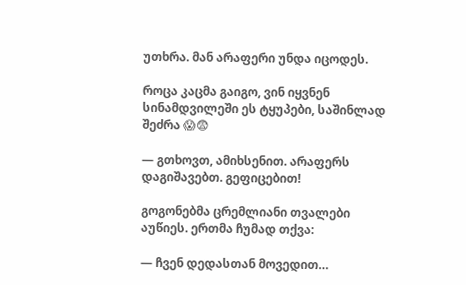უთხრა. მან არაფერი უნდა იცოდეს.

როცა კაცმა გაიგო, ვინ იყვნენ სინამდვილეში ეს ტყუპები, საშინლად შეძრა 😱😨

— გთხოვთ, ამიხსენით. არაფერს დაგიშავებთ. გეფიცებით!

გოგონებმა ცრემლიანი თვალები აუწიეს. ერთმა ჩუმად თქვა:

— ჩვენ დედასთან მოვედით…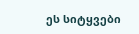ეს სიტყვები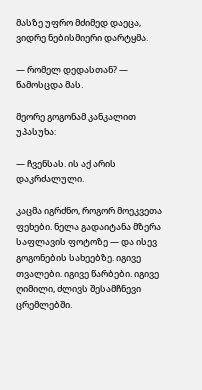მასზე უფრო მძიმედ დაეცა, ვიდრე ნებისმიერი დარტყმა.

— რომელ დედასთან? — წამოსცდა მას.

მეორე გოგონამ კანკალით უპასუხა:

— ჩვენსას. ის აქ არის დაკრძალული.

კაცმა იგრძნო, როგორ მოეკვეთა ფეხები. ნელა გადაიტანა მზერა საფლავის ფოტოზე — და ისევ გოგონების სახეებზე. იგივე თვალები. იგივე წარბები. იგივე ღიმილი, ძლივს შესამჩნევი ცრემლებში.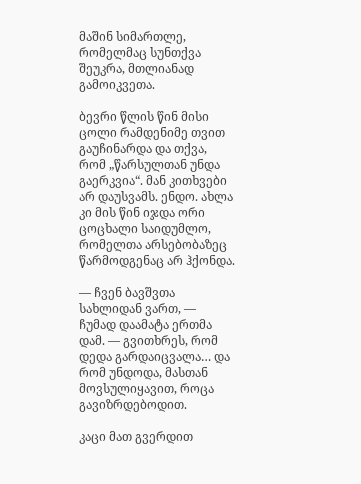მაშინ სიმართლე, რომელმაც სუნთქვა შეუკრა, მთლიანად გამოიკვეთა.

ბევრი წლის წინ მისი ცოლი რამდენიმე თვით გაუჩინარდა და თქვა, რომ „წარსულთან უნდა გაერკვია“. მან კითხვები არ დაუსვამს. ენდო. ახლა კი მის წინ იჯდა ორი ცოცხალი საიდუმლო, რომელთა არსებობაზეც წარმოდგენაც არ ჰქონდა.

— ჩვენ ბავშვთა სახლიდან ვართ, — ჩუმად დაამატა ერთმა დამ. — გვითხრეს, რომ დედა გარდაიცვალა… და რომ უნდოდა, მასთან მოვსულიყავით, როცა გავიზრდებოდით.

კაცი მათ გვერდით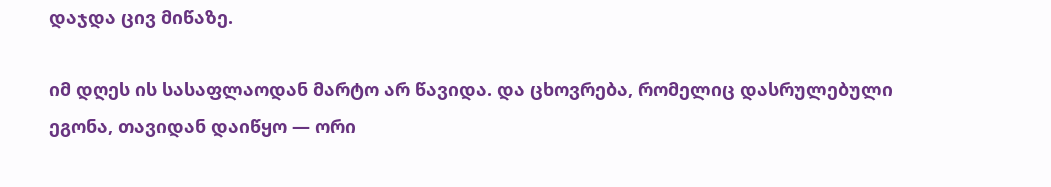დაჯდა ცივ მიწაზე.

იმ დღეს ის სასაფლაოდან მარტო არ წავიდა. და ცხოვრება, რომელიც დასრულებული ეგონა, თავიდან დაიწყო — ორი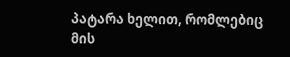პატარა ხელით, რომლებიც მის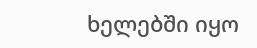ხელებში იყო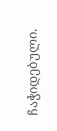ჩაჭიდებული.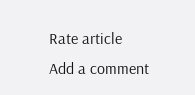Rate article
Add a comment